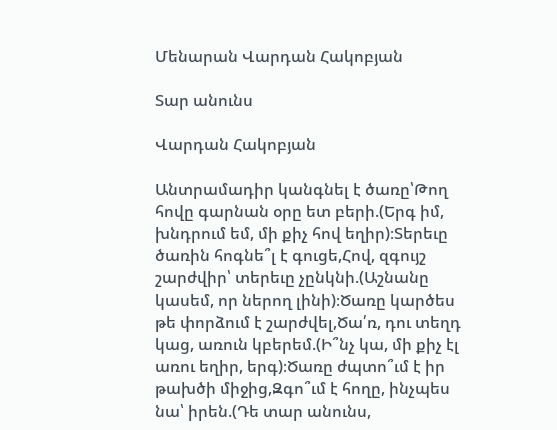Մենարան Վարդան Հակոբյան

Տար անունս

Վարդան Հակոբյան

Անտրամադիր կանգնել է ծառը՝Թող հովը գարնան օրը ետ բերի.(Երգ իմ, խնդրում եմ, մի քիչ հով եղիր)։Տերեւը ծառին հոգնե՞լ է գուցե,Հով, զգույշ շարժվիր՝ տերեւը չընկնի.(Աշնանը կասեմ, որ ներող լինի)։Ծառը կարծես թե փորձում է շարժվել,Ծա՛ռ, դու տեղդ կաց, առուն կբերեմ.(Ի՞նչ կա, մի քիչ էլ առու եղիր, երգ)։Ծառը ժպտո՞ւմ է իր թախծի միջից,Զգո՞ւմ է հողը, ինչպես նա՝ իրեն.(Դե տար անունս,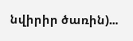նվիրիր ծառին)...